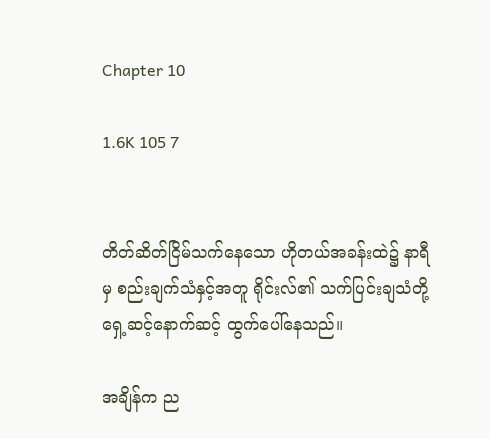Chapter 10

1.6K 105 7


တိတ်ဆိတ်ငြိမ်သက်‌နေသော ဟိုတယ်အခန်းထဲ၌ နာရီမှ စည်းချက်သံနှင့်အတူ ရိုင်းလ်၏ သက်ပြင်းချသံတို့ ရှေ့ဆင့်နောက်ဆင့် ထွက်ပေါ်နေသည်။

အချိန်က ည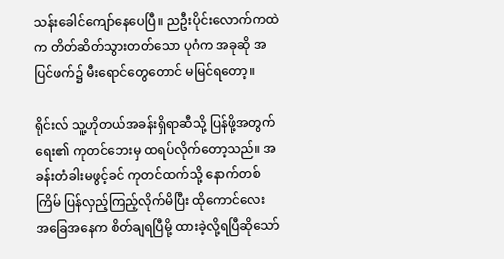သန်းခေါင်ကျော်နေပေပြီ။ ညဦးပိုင်းလောက်ကထဲက တိတ်ဆိတ်သွားတတ်သော ပုဂံက အခုဆို အပြင်ဖက်၌ မီးရောင်တွေတောင် မမြင်ရတော့။

ရိုင်းလ် သူ့ဟိုတယ်အခန်းရှိရာဆီသို့ ပြန်ဖို့အတွက် ရေး၏ ကုတင်ဘေးမှ ထရပ်လိုက်တော့သည်။ အခန်းတံခါးမဖွင့်ခင် ကုတင်ထက်သို့ နောက်တစ်ကြိမ် ပြန်လှည့်ကြည့်လိုက်မိပြီး ထိုကောင်လေး အ‌ခြေအနေက စိတ်ချရပြီမို့ ထားခဲ့လို့ရပြီဆိုသော်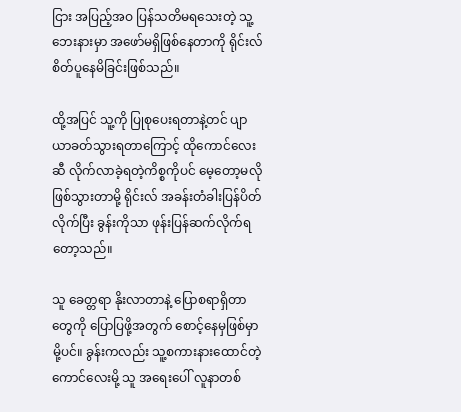ငြား အပြည့်အဝ ပြန်သတိမရသေးတဲ့ သူ့ဘေးနားမှာ အဖော်မရှိဖြစ်နေတာကို ရိုင်းလ် စိတ်ပူနေမိခြင်းဖြစ်သည်။

ထို့အပြင် သူ့ကို ပြုစုပေးရတာနဲ့တင် ပျာယာခတ်သွားရတာကြောင့် ထိုကောင်လေးဆီ လိုက်လာခဲ့ရတဲ့ကိစ္စကိုပင် မေ့တော့မလိုဖြစ်သွားတာမို့ ရိုင်းလ် အခန်းတံခါးပြန်ပိတ်လိုက်ပြီး ခွန်းကိုသာ ဖုန်းပြန်ဆက်လိုက်ရတော့သည်။

သူ ခေတ္တရာ နိုးလာတာနဲ့ ပြောစရာရှိတာတွေကို ပြောပြဖို့အတွက် စောင့်နေမှဖြစ်မှာမို့ပင်။ ခွန်းကလည်း သူ့စကားနားထောင်တဲ့ ကောင်လေးမို့ သူ အရေးပေါ် လူနာတစ်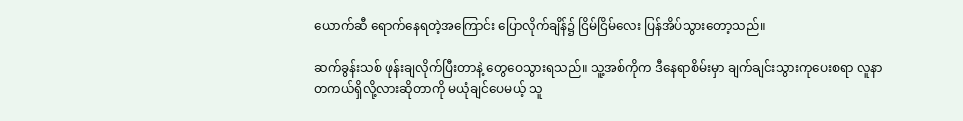ယောက်ဆီ ရောက်နေရတဲ့အကြောင်း ပြောလိုက်ချိန်၌ ငြိမ်ငြိမ်လေး ပြန်အိပ်သွားတော့သည်။

ဆက်ခွန်းသစ် ဖုန်းချလိုက်ပြီးတာနဲ့ တွေဝေသွားရသည်။ သူ့အစ်ကိုက ဒီနေရာစိမ်းမှာ ချက်ချင်းသွားကုပေးစရာ လူနာ တကယ်ရှိလို့လားဆိုတာကို မယုံချင်ပေမယ့် သူ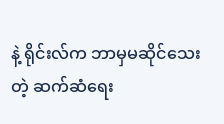နဲ့ ရိုင်းလ်က ဘာမှမဆိုင်သေးတဲ့ ဆက်ဆံရေး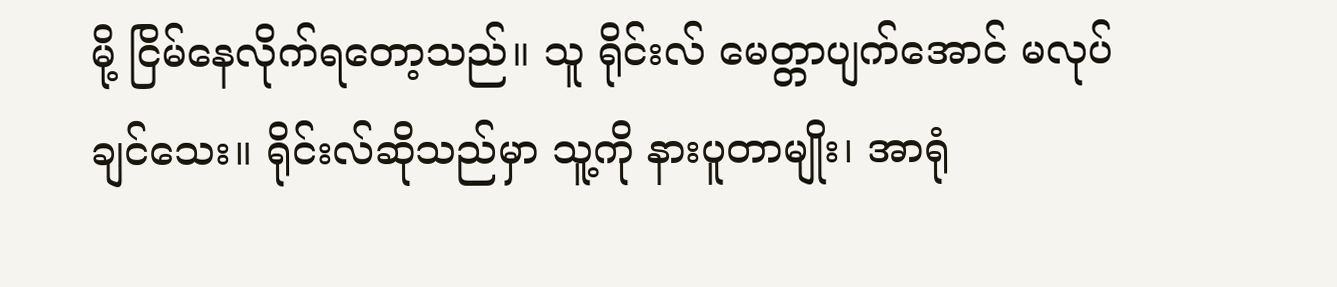မို့ ငြိမ်နေလိုက်ရတော့သည်။ သူ ရိုင်းလ် မေတ္တာပျက်အောင် မလုပ်ချင်သေး။ ရိုင်းလ်ဆိုသည်မှာ သူ့ကို နားပူတာမျိုး၊ အာရုံ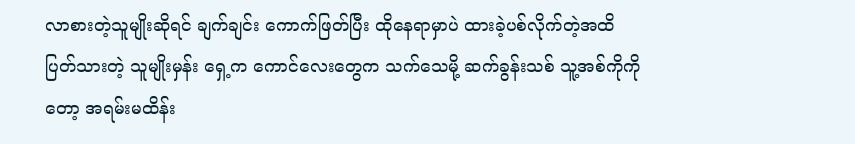လာစားတဲ့သူမျိုးဆိုရင် ချက်ချင်း ကောက်ဖြတ်ပြီး ထိုနေရာမှာပဲ ထားခဲ့ပစ်လိုက်တဲ့အထိ ပြတ်သားတဲ့ သူမျိုးမှန်း ရှေ့က ကောင်လေးတွေက သက်သေမို့ ဆက်ခွန်းသစ် သူ့အစ်ကိုကိုတော့ အရမ်းမထိန်း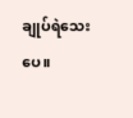ချုပ်ရဲသေးပေ။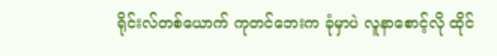ရိုင်းလ်တစ်ယောက် ကုတင်ဘေးက ခုံမှာပဲ လူနာစောင့်လို ထိုင်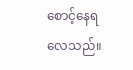စောင့်‌နေရလေသည်။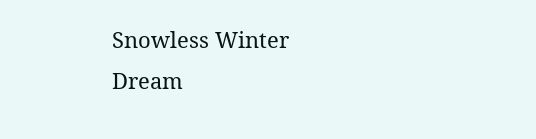Snowless Winter Dream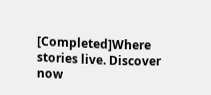[Completed]Where stories live. Discover now